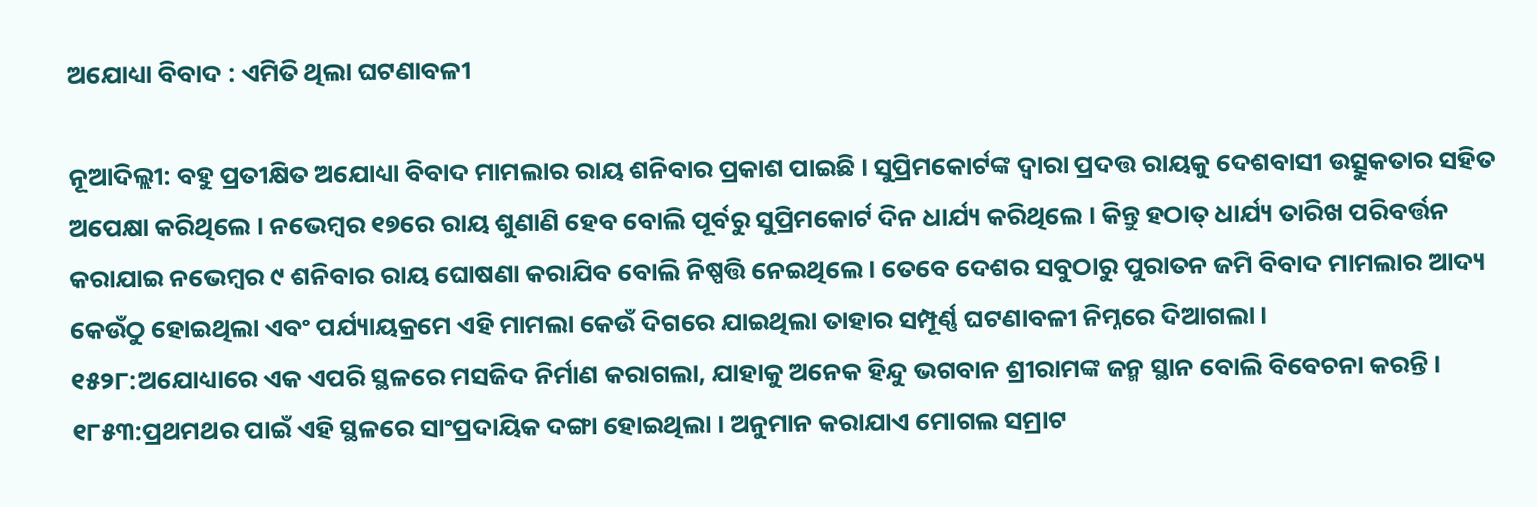ଅଯୋଧ୍ୟା ବିବାଦ : ଏମିତି ଥିଲା ଘଟଣାବଳୀ

ନୂଆଦିଲ୍ଲୀ: ବହୁ ପ୍ରତୀକ୍ଷିତ ଅଯୋଧ୍ୟା ବିବାଦ ମାମଲାର ରାୟ ଶନିବାର ପ୍ରକାଶ ପାଇଛି । ସୁପ୍ରିମକୋର୍ଟଙ୍କ ଦ୍ୱାରା ପ୍ରଦତ୍ତ ରାୟକୁ ଦେଶବାସୀ ଉତ୍ସୁକତାର ସହିତ ଅପେକ୍ଷା କରିଥିଲେ । ନଭେମ୍ୱର ୧୭ରେ ରାୟ ଶୁଣାଣି ହେବ ବୋଲି ପୂର୍ବରୁ ସୁପ୍ରିମକୋର୍ଟ ଦିନ ଧାର୍ଯ୍ୟ କରିଥିଲେ । କିନ୍ତୁ ହଠାତ୍ ଧାର୍ଯ୍ୟ ତାରିଖ ପରିବର୍ତ୍ତନ କରାଯାଇ ନଭେମ୍ୱର ୯ ଶନିବାର ରାୟ ଘୋଷଣା କରାଯିବ ବୋଲି ନିଷ୍ପତ୍ତି ନେଇଥିଲେ । ତେବେ ଦେଶର ସବୁଠାରୁ ପୁରାତନ ଜମି ବିବାଦ ମାମଲାର ଆଦ୍ୟ କେଉଁଠୁ ହୋଇଥିଲା ଏବଂ ପର୍ଯ୍ୟାୟକ୍ରମେ ଏହି ମାମଲା କେଉଁ ଦିଗରେ ଯାଇଥିଲା ତାହାର ସମ୍ପୂର୍ଣ୍ଣ ଘଟଣାବଳୀ ନିମ୍ନରେ ଦିଆଗଲା ।
୧୫୨୮:ଅଯୋଧ୍ୟାରେ ଏକ ଏପରି ସ୍ଥଳରେ ମସଜିଦ ନିର୍ମାଣ କରାଗଲା, ଯାହାକୁ ଅନେକ ହିନ୍ଦୁ ଭଗବାନ ଶ୍ରୀରାମଙ୍କ ଜନ୍ମ ସ୍ଥାନ ବୋଲି ବିବେଚନା କରନ୍ତି ।
୧୮୫୩:ପ୍ରଥମଥର ପାଇଁ ଏହି ସ୍ଥଳରେ ସାଂପ୍ରଦାୟିକ ଦଙ୍ଗା ହୋଇଥିଲା । ଅନୁମାନ କରାଯାଏ ମୋଗଲ ସମ୍ରାଟ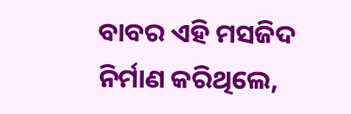ବାବର ଏହି ମସଜିଦ ନିର୍ମାଣ କରିଥିଲେ,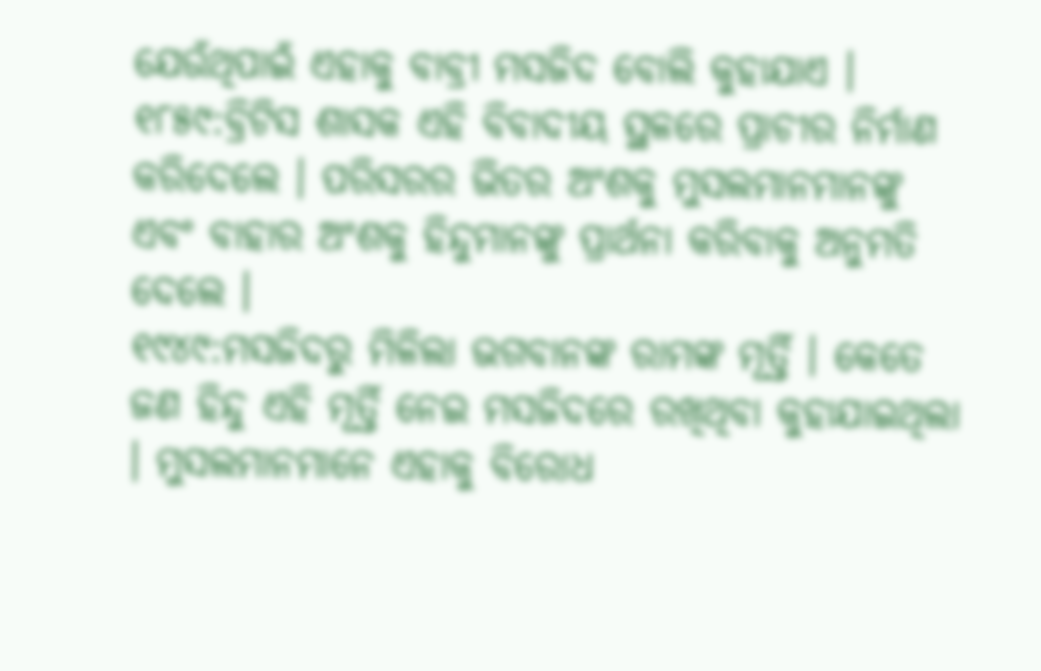ଯେଉଁଥିପାଇଁ ଏହାକୁ ବାବ୍ରୀ ମସଜିଦ ବୋଲି କୁହାଯାଏ ।
୧୮୫୯:ବ୍ରିଟିସ ଶାସକ ଏହି ବିବାଦୀୟ ସ୍ଥଳରେ ପ୍ରାଚୀର ନିର୍ମାଣ କରିଦେଲେ । ପରିସରର ଭିତର ଅଂଶକୁ ମୁସଲମାନମାନଙ୍କୁ ଏବଂ ବାହାର ଅଂଶକୁ ହିନ୍ଦୁମାନଙ୍କୁ ପ୍ରାର୍ଥନା କରିବାକୁ ଅନୁମତି ଦେଲେ ।
୧୯୪୯:ମସଜିଦରୁ ମିଳିଲା ଭଗବାନଙ୍କ ରାମଙ୍କ ମୂର୍ତ୍ତି । କେତେ ଜଣ ହିନ୍ଦୁ ଏହି ମୂର୍ତ୍ତି ନେଇ ମସଜିଦରେ ରଖିଥିବା କୁହାଯାଇଥିଲା । ମୁସଲମାନମାନେ ଏହାକୁ ବିରୋଧ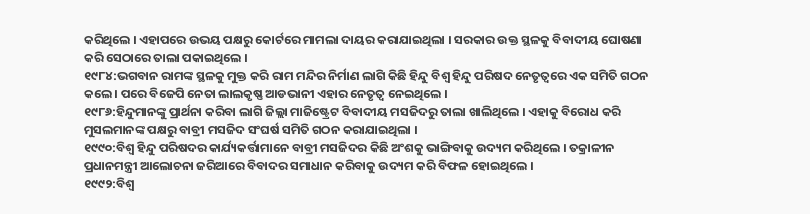କରିଥିଲେ । ଏହାପରେ ଉଭୟ ପକ୍ଷରୁ କୋର୍ଟରେ ମାମଲା ଦାୟର କରାଯାଇଥିଲା । ସରକାର ଉକ୍ତ ସ୍ଥଳକୁ ବିବାଦୀୟ ଘୋଷଣା କରି ସେଠାରେ ତାଲା ପକାଇଥିଲେ ।
୧୯୮୪:ଭଗବାନ ରାମଙ୍କ ସ୍ଥଳକୁ ମୁକ୍ତ କରି ରାମ ମନ୍ଦିର ନିର୍ମାଣ ଲାଗି କିଛି ହିନ୍ଦୁ ବିଶ୍ୱ ହିନ୍ଦୁ ପରିଷଦ ନେତୃତ୍ୱରେ ଏକ ସମିତି ଗଠନ କଲେ । ପରେ ବିଜେପି ନେତା ଲାଲକୃଷ୍ଣ ଆଡଭାନୀ ଏହାର ନେତୃତ୍ୱ ନେଇଥିଲେ ।
୧୯୮୬:ହିନ୍ଦୁମାନଙ୍କୁ ପ୍ରାର୍ଥନା କରିବା ଲାଗି ଜିଲ୍ଲା ମାଜିଷ୍ଟ୍ରେଟ ବିବାଦୀୟ ମସଜିଦରୁ ତାଲା ଖାଲିଥିଲେ । ଏହାକୁ ବିରୋଧ କରି ମୁସଲମାନଙ୍କ ପକ୍ଷରୁ ବାବ୍ରୀ ମସଜିଦ ସଂଘର୍ଷ ସମିତି ଗଠନ କରାଯାଇଥିଲା ।
୧୯୯୦:ବିଶ୍ୱ ହିନ୍ଦୁ ପରିଷଦର କାର୍ଯ୍ୟକର୍ତ୍ତାମାନେ ବାବ୍ରୀ ମସଜିଦର କିଛି ଅଂଶକୁ ଭାଙ୍ଗିବାକୁ ଉଦ୍ୟମ କରିଥିଲେ । ତକ୍ରାଳୀନ ପ୍ରଧାନମନ୍ତ୍ରୀ ଆଲୋଚନା ଜରିଆରେ ବିବାଦର ସମାଧାନ କରିବାକୁ ଉଦ୍ୟମ କରି ବିଫଳ ହୋଇଥିଲେ ।
୧୯୯୨:ବିଶ୍ୱ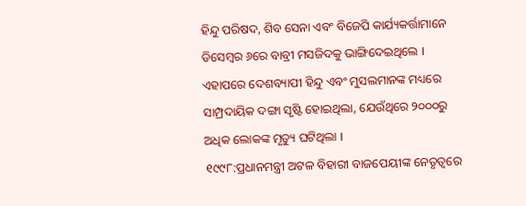ହିନ୍ଦୁ ପରିଷଦ, ଶିବ ସେନା ଏବଂ ବିଜେପି କାର୍ଯ୍ୟକର୍ତ୍ତାମାନେ ଡିସେମ୍ୱର ୬ରେ ବାବ୍ରୀ ମସଜିଦକୁ ଭାଙ୍ଗିଦେଇଥିଲେ । ଏହାପରେ ଦେଶବ୍ୟାପୀ ହିନ୍ଦୁ ଏବଂ ମୁସଲମାନଙ୍କ ମଧ୍ୟରେ ସାମ୍ପ୍ରଦାୟିକ ଦଙ୍ଗା ସୃଷ୍ଟି ହୋଇଥିଲା, ଯେଉଁଥିରେ ୨୦୦୦ରୁ ଅଧିକ ଲୋକଙ୍କ ମୃତ୍ୟୁ ଘଟିଥିଲା ।
୧୯୯୮:ପ୍ରଧାନମନ୍ତ୍ରୀ ଅଟଳ ବିହାରୀ ବାଜପେୟୀଙ୍କ ନେତୃତ୍ୱରେ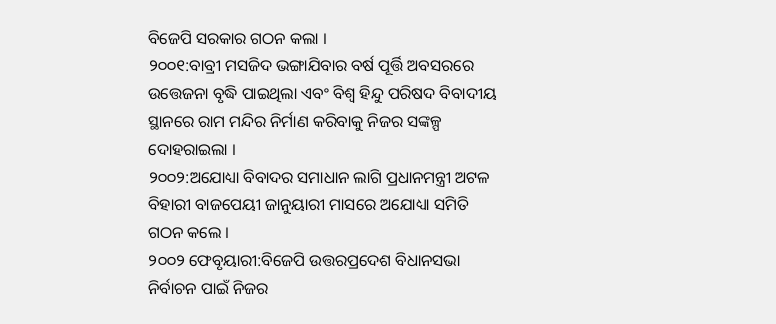ବିଜେପି ସରକାର ଗଠନ କଲା ।
୨୦୦୧:ବାବ୍ରୀ ମସଜିଦ ଭଙ୍ଗାଯିବାର ବର୍ଷ ପୂର୍ତ୍ତି ଅବସରରେ ଉତ୍ତେଜନା ବୃଦ୍ଧି ପାଇଥିଲା ଏବଂ ବିଶ୍ୱ ହିନ୍ଦୁ ପରିଷଦ ବିବାଦୀୟ ସ୍ଥାନରେ ରାମ ମନ୍ଦିର ନିର୍ମାଣ କରିବାକୁ ନିଜର ସଙ୍କଳ୍ପ ଦୋହରାଇଲା ।
୨୦୦୨:ଅଯୋଧ୍ୟା ବିବାଦର ସମାଧାନ ଲାଗି ପ୍ରଧାନମନ୍ତ୍ରୀ ଅଟଳ ବିହାରୀ ବାଜପେୟୀ ଜାନୁୟାରୀ ମାସରେ ଅଯୋଧ୍ୟା ସମିତି ଗଠନ କଲେ ।
୨୦୦୨ ଫେବୃୟାରୀ:ବିଜେପି ଉତ୍ତରପ୍ରଦେଶ ବିଧାନସଭା ନିର୍ବାଚନ ପାଇଁ ନିଜର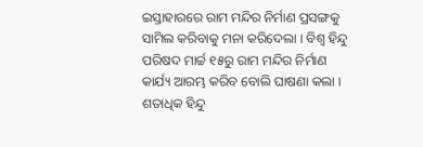ଇସ୍ତାହାରରେ ରାମ ମନ୍ଦିର ନିର୍ମାଣ ପ୍ରସଙ୍ଗକୁ ସାମିଲ କରିବାକୁ ମନା କରିଦେଲା । ବିଶ୍ୱ ହିନ୍ଦୁ ପରିଷଦ ମାର୍ଚ୍ଚ ୧୫ରୁ ରାମ ମନ୍ଦିର ନିର୍ମାଣ କାର୍ଯ୍ୟ ଆରମ୍ଭ କରିବ ବୋଲି ଘାଷଣା କଲା । ଶତାଧିକ ହିନ୍ଦୁ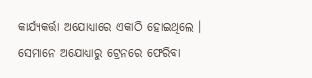କାର୍ଯ୍ୟକର୍ତ୍ତା ଅଯୋଧ୍ୟାରେ ଏକାଠି ହୋଇଥିଲେ । ସେମାନେ ଅଯୋଧ୍ୟାରୁ ଟ୍ରେନରେ ଫେରିବା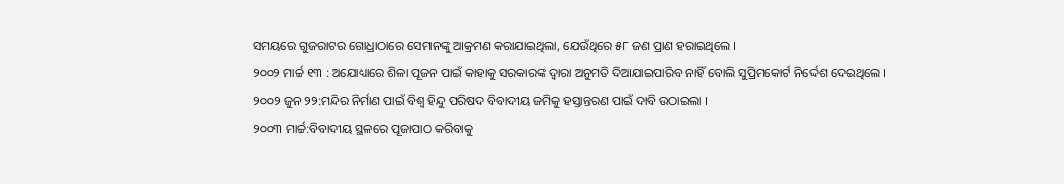ସମୟରେ ଗୁଜରାଟର ଗୋଧ୍ରାଠାରେ ସେମାନଙ୍କୁ ଆକ୍ରମଣ କରାଯାଇଥିଲା, ଯେଉଁଥିରେ ୫୮ ଜଣ ପ୍ରାଣ ହରାଇଥିଲେ ।
୨୦୦୨ ମାର୍ଚ୍ଚ ୧୩ : ଅଯୋଧ୍ୟାରେ ଶିଳା ପୂଜନ ପାଇଁ କାହାକୁ ସରକାରଙ୍କ ଦ୍ୱାରା ଅନୁମତି ଦିଆଯାଇପାରିବ ନାହିଁ ବୋଲି ସୁପ୍ରିମକୋର୍ଟ ନିର୍ଦ୍ଦେଶ ଦେଇଥିଲେ ।
୨୦୦୨ ଜୁନ ୨୨:ମନ୍ଦିର ନିର୍ମାଣ ପାଇଁ ବିଶ୍ୱ ହିନ୍ଦୁ ପରିଷଦ ବିବାଦୀୟ ଜମିକୁ ହସ୍ତାନ୍ତରଣ ପାଇଁ ଦାବି ଉଠାଇଲା ।
୨୦୦୩ ମାର୍ଚ୍ଚ:ବିବାଦୀୟ ସ୍ଥଳରେ ପୂଜାପାଠ କରିବାକୁ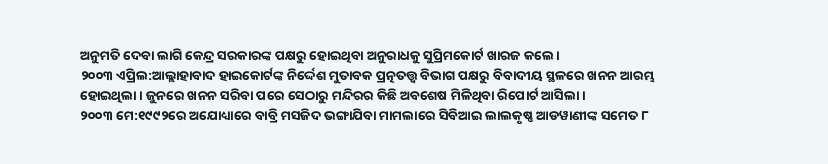ଅନୁମତି ଦେବା ଲାଗି କେନ୍ଦ୍ର ସରକାରଙ୍କ ପକ୍ଷରୁ ହୋଇଥିବା ଅନୁରାଧକୁ ସୁପ୍ରିମକୋର୍ଟ ଖାରଜ କଲେ ।
୨୦୦୩ ଏପ୍ରିଲ:ଆଲ୍ଲାହାବାଦ ହାଇକୋର୍ଟଙ୍କ ନିର୍ଦ୍ଦେଶ ମୁତାବକ ପ୍ରତ୍ନତତ୍ତ୍ୱ ବିଭାଗ ପକ୍ଷରୁ ବିବାଦୀୟ ସ୍ଥଳରେ ଖନନ ଆରମ୍ଭ ହୋଇଥିଲା । ଜୁନରେ ଖନନ ସରିବା ପରେ ସେଠାରୁ ମନ୍ଦିରର କିଛି ଅବଶେଷ ମିଳିଥିବା ରିପୋର୍ଟ ଆସିଲା ।
୨୦୦୩ ମେ:୧୯୯୨ରେ ଅଯୋଧ୍ୟାରେ ବାବ୍ରି ମସଜିଦ ଭଙ୍ଗାଯିବା ମାମଲାରେ ସିବିଆଇ ଲାଲକୃଷ୍ଣ ଆଡୱାଣୀଙ୍କ ସମେତ ୮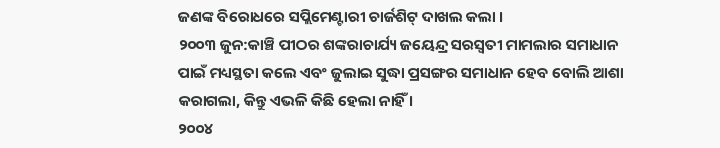ଜଣଙ୍କ ବିରୋଧରେ ସପ୍ଲିମେଣ୍ଟାରୀ ଚାର୍ଜଶିଟ୍ ଦାଖଲ କଲା ।
୨୦୦୩ ଜୁନ:କାଞ୍ଚି ପୀଠର ଶଙ୍କରାଚାର୍ଯ୍ୟ ଜୟେନ୍ଦ୍ର ସରସ୍ୱତୀ ମାମଲାର ସମାଧାନ ପାଇଁ ମଧ୍ୟସ୍ଥତା କଲେ ଏବଂ ଜୁଲାଇ ସୁଦ୍ଧା ପ୍ରସଙ୍ଗର ସମାଧାନ ହେବ ବୋଲି ଆଶା କରାଗଲା, କିନ୍ତୁ ଏଭଳି କିଛି ହେଲା ନାହିଁ ।
୨୦୦୪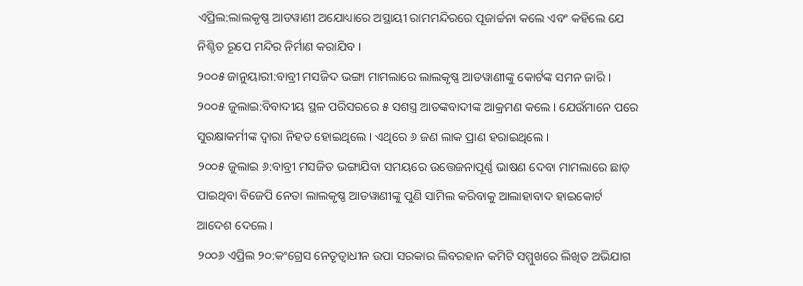ଏପ୍ରିଲ:ଲାଲକୃଷ୍ଣ ଆଡୱାଣୀ ଅଯୋଧ୍ୟାରେ ଅସ୍ଥାୟୀ ରାମମନ୍ଦିରରେ ପୂଜାର୍ଚ୍ଚନା କଲେ ଏବଂ କହିଲେ ଯେ ନିଶ୍ଚିତ ରୂପେ ମନ୍ଦିର ନିର୍ମାଣ କରାଯିବ ।
୨୦୦୫ ଜାନୁୟାରୀ:ବାବ୍ରୀ ମସଜିଦ ଭଙ୍ଗା ମାମଲାରେ ଲାଲକୃଷ୍ଣ ଆଡୱାଣୀଙ୍କୁ କୋର୍ଟଙ୍କ ସମନ ଜାରି ।
୨୦୦୫ ଜୁଲାଇ:ବିବାଦୀୟ ସ୍ଥଳ ପରିସରରେ ୫ ସଶସ୍ତ୍ର ଆତଙ୍କବାଦୀଙ୍କ ଆକ୍ରମଣ କଲେ । ଯେଉଁମାନେ ପରେ ସୁରକ୍ଷାକର୍ମୀଙ୍କ ଦ୍ୱାରା ନିହତ ହୋଇଥିଲେ । ଏଥିରେ ୬ ଜଣ ଲାକ ପ୍ରାଣ ହରାଇଥିଲେ ।
୨୦୦୫ ଜୁଲାଇ ୬:ବାବ୍ରୀ ମସଜିତ ଭଙ୍ଗାଯିବା ସମୟରେ ଉତ୍ତେଜନାପୂର୍ଣ୍ଣ ଭାଷଣ ଦେବା ମାମଲାରେ ଛାଡ଼ ପାଇଥିବା ବିଜେପି ନେତା ଲାଲକୃଷ୍ଣ ଆଡୱାଣୀଙ୍କୁ ପୁଣି ସାମିଲ କରିବାକୁ ଆଲାହାବାଦ ହାଇକୋର୍ଟ ଆଦେଶ ଦେଲେ ।
୨୦୦୬ ଏପ୍ରିଲ ୨୦:କଂଗ୍ରେସ ନେତୃତ୍ୱାଧୀନ ଉପା ସରକାର ଲିବରହାନ କମିଟି ସମ୍ମୁଖରେ ଲିଖିତ ଅଭିଯାଗ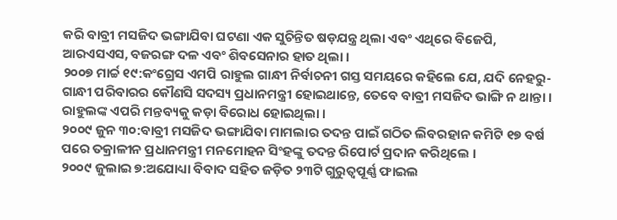କରି ବାବ୍ରୀ ମସଜିଦ ଭଙ୍ଗାଯିବା ଘଟଣା ଏକ ସୁଚିନ୍ତିତ ଷଡ଼ଯନ୍ତ୍ର ଥିଲା ଏବଂ ଏଥିରେ ବିଜେପି, ଆରଏସଏସ, ବଜରଙ୍ଗ ଦଳ ଏବଂ ଶିବସେନାର ହାତ ଥିଲା ।
୨୦୦୭ ମାର୍ଚ୍ଚ ୧୯:କଂଗ୍ରେସ ଏମପି ରାହୁଲ ଗାନ୍ଧୀ ନିର୍ବାଚନୀ ଗସ୍ତ ସମୟରେ କହିଲେ ଯେ, ଯଦି ନେହରୁ-ଗାନ୍ଧୀ ପରିବାରର କୌଣସି ସଦସ୍ୟ ପ୍ରଧାନମନ୍ତ୍ରୀ ହୋଇଥାନ୍ତେ, ତେବେ ବାବ୍ରୀ ମସଜିଦ ଭାଙ୍ଗି ନ ଥାନ୍ତା । ରାହୁଲଙ୍କ ଏପରି ମନ୍ତବ୍ୟକୁ କଡ଼ା ବିରୋଧ ହୋଇଥିଲା ।
୨୦୦୯ ଜୁନ ୩୦:ବାବ୍ରୀ ମସଜିଦ ଭଙ୍ଗାଯିବା ମାମଲାର ତଦନ୍ତ ପାଇଁ ଗଠିତ ଲିବରହାନ କମିଟି ୧୭ ବର୍ଷ ପରେ ତକ୍ରାଳୀନ ପ୍ରଧାନମନ୍ତ୍ରୀ ମନମୋହନ ସିଂହଙ୍କୁ ତଦନ୍ତ ରିପୋର୍ଟ ପ୍ରଦାନ କରିଥିଲେ ।
୨୦୦୯ ଜୁଲାଇ ୭:ଅଯୋଧ୍ୟା ବିବାଦ ସହିତ ଜଡ଼ିତ ୨୩ଟି ଗୁରୁତ୍ୱପୂର୍ଣ୍ଣ ଫାଇଲ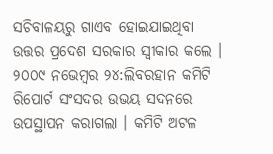ସଚିବାଳୟରୁ ଗାଏବ ହୋଇଯାଇଥିବା ଉତ୍ତର ପ୍ରଦେଶ ସରକାର ସ୍ୱୀକାର କଲେ ।
୨୦୦୯ ନଭେମ୍ୱର ୨୪:ଲିବରହାନ କମିଟି ରିପୋର୍ଟ ସଂସଦର ଉଭୟ ସଦନରେ ଉପସ୍ଥାପନ କରାଗଲା । କମିଟି ଅଟଳ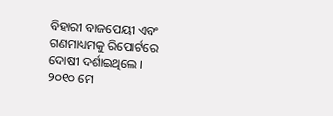ବିହାରୀ ବାଜପେୟୀ ଏବଂ ଗଣମାଧ୍ୟମକୁ ରିପୋର୍ଟରେ ଦୋଷୀ ଦର୍ଶାଇଥିଲେ ।
୨୦୧୦ ମେ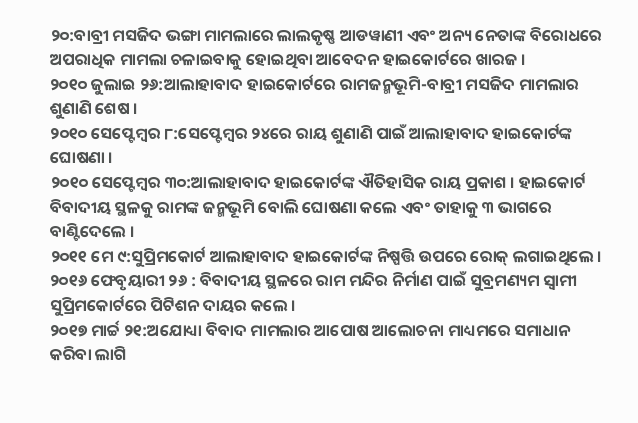୨୦:ବାବ୍ରୀ ମସଜିଦ ଭଙ୍ଗା ମାମଲାରେ ଲାଲକୃଷ୍ଣ ଆଡୱାଣୀ ଏବଂ ଅନ୍ୟ ନେତାଙ୍କ ବିରୋଧରେ ଅପରାଧିକ ମାମଲା ଚଳାଇବାକୁ ହୋଇଥିବା ଆବେଦନ ହାଇକୋର୍ଟରେ ଖାରଜ ।
୨୦୧୦ ଜୁଲାଇ ୨୬:ଆଲାହାବାଦ ହାଇକୋର୍ଟରେ ରାମଜନ୍ମଭୂମି-ବାବ୍ରୀ ମସଜିଦ ମାମଲାର ଶୁଣାଣି ଶେଷ ।
୨୦୧୦ ସେପ୍ଟେମ୍ୱର ୮:ସେପ୍ଟେମ୍ୱର ୨୪ରେ ରାୟ ଶୁଣାଣି ପାଇଁ ଆଲାହାବାଦ ହାଇକୋର୍ଟଙ୍କ ଘୋଷଣା ।
୨୦୧୦ ସେପ୍ଟେମ୍ୱର ୩୦:ଆଲାହାବାଦ ହାଇକୋର୍ଟଙ୍କ ଐତିହାସିକ ରାୟ ପ୍ରକାଶ । ହାଇକୋର୍ଟ ବିବାଦୀୟ ସ୍ଥଳକୁ ରାମଙ୍କ ଜନ୍ମଭୂମି ବୋଲି ଘୋଷଣା କଲେ ଏବଂ ତାହାକୁ ୩ ଭାଗରେ ବାଣ୍ଟିଦେଲେ ।
୨୦୧୧ ମେ ୯:ସୁପ୍ରିମକୋର୍ଟ ଆଲାହାବାଦ ହାଇକୋର୍ଟଙ୍କ ନିଷ୍ପତ୍ତି ଉପରେ ରୋକ୍ ଲଗାଇଥିଲେ ।
୨୦୧୬ ଫେବୃୟାରୀ ୨୬ : ବିବାଦୀୟ ସ୍ଥଳରେ ରାମ ମନ୍ଦିର ନିର୍ମାଣ ପାଇଁ ସୁବ୍ରମଣ୍ୟମ ସ୍ୱାମୀ ସୁପ୍ରିମକୋର୍ଟରେ ପିଟିଶନ ଦାୟର କଲେ ।
୨୦୧୭ ମାର୍ଚ୍ଚ ୨୧:ଅଯୋଧ୍ୟା ବିବାଦ ମାମଲାର ଆପୋଷ ଆଲୋଚନା ମାଧ୍ୟମରେ ସମାଧାନ କରିବା ଲାଗି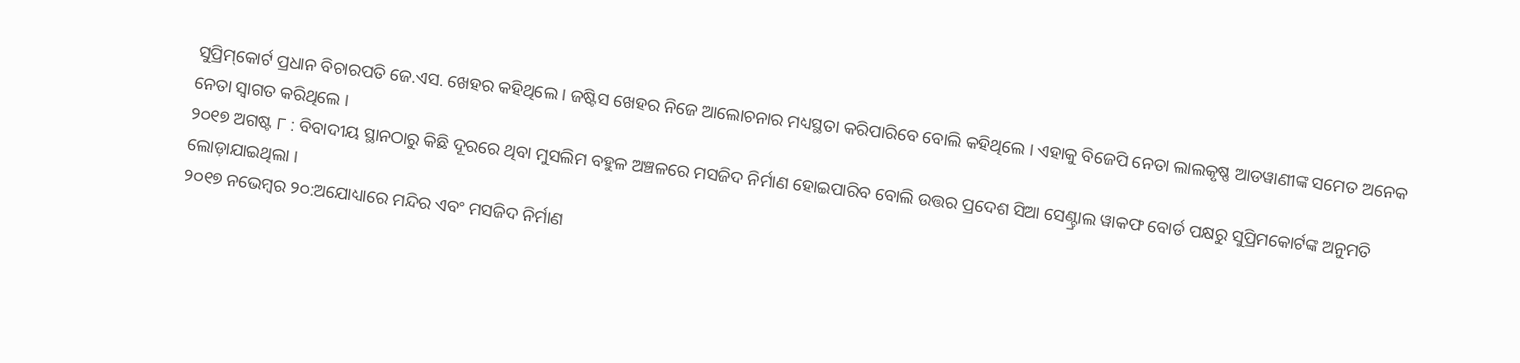ସୁପ୍ରିମ୍‌କୋର୍ଟ ପ୍ରଧାନ ବିଚାରପତି ଜେ.ଏସ. ଖେହର କହିଥିଲେ । ଜଷ୍ଟିସ ଖେହର ନିଜେ ଆଲୋଚନାର ମଧ୍ୟସ୍ଥତା କରିପାରିବେ ବୋଲି କହିଥିଲେ । ଏହାକୁ ବିଜେପି ନେତା ଲାଲକୃଷ୍ଣ ଆଡୱାଣୀଙ୍କ ସମେତ ଅନେକ ନେତା ସ୍ୱାଗତ କରିଥିଲେ ।
୨୦୧୭ ଅଗଷ୍ଟ ୮ : ବିବାଦୀୟ ସ୍ଥାନଠାରୁ କିଛି ଦୂରରେ ଥିବା ମୁସଲିମ ବହୁଳ ଅଞ୍ଚଳରେ ମସଜିଦ ନିର୍ମାଣ ହୋଇପାରିବ ବୋଲି ଉତ୍ତର ପ୍ରଦେଶ ସିଆ ସେଣ୍ଟ୍ରାଲ ୱାକଫ ବୋର୍ଡ ପକ୍ଷରୁ ସୁପ୍ରିମକୋର୍ଟଙ୍କ ଅନୁମତି ଲୋଡ଼ାଯାଇଥିଲା ।
୨୦୧୭ ନଭେମ୍ୱର ୨୦:ଅଯୋଧ୍ୟାରେ ମନ୍ଦିର ଏବଂ ମସଜିଦ ନିର୍ମାଣ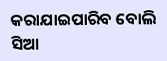କରାଯାଇପାରିବ ବୋଲି ସିଆ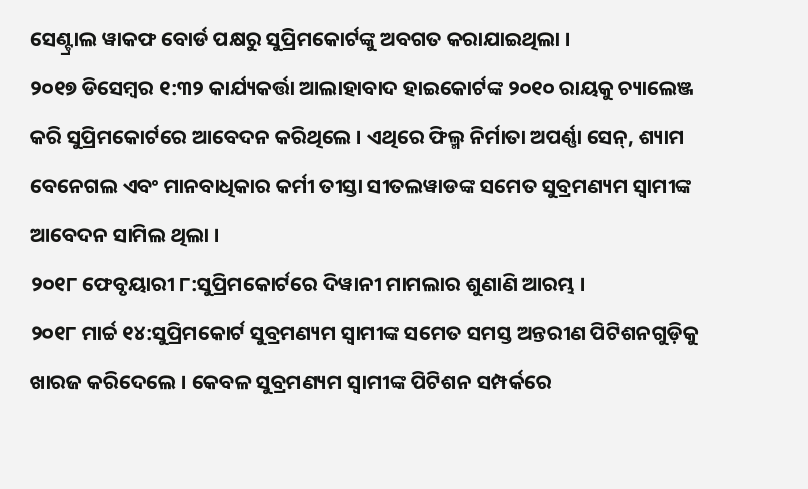ସେଣ୍ଟ୍ରାଲ ୱାକଫ ବୋର୍ଡ ପକ୍ଷରୁ ସୁପ୍ରିମକୋର୍ଟଙ୍କୁ ଅବଗତ କରାଯାଇଥିଲା ।
୨୦୧୭ ଡିସେମ୍ୱର ୧:୩୨ କାର୍ଯ୍ୟକର୍ତ୍ତା ଆଲାହାବାଦ ହାଇକୋର୍ଟଙ୍କ ୨୦୧୦ ରାୟକୁ ଚ୍ୟାଲେଞ୍ଜ କରି ସୁପ୍ରିମକୋର୍ଟରେ ଆବେଦନ କରିଥିଲେ । ଏଥିରେ ଫିଲ୍ମ ନିର୍ମାତା ଅପର୍ଣ୍ଣା ସେନ୍‌, ଶ୍ୟାମ ବେନେଗଲ ଏବଂ ମାନବାଧିକାର କର୍ମୀ ତୀସ୍ତା ସୀତଲୱାଡଙ୍କ ସମେତ ସୁବ୍ରମଣ୍ୟମ ସ୍ୱାମୀଙ୍କ ଆବେଦନ ସାମିଲ ଥିଲା ।
୨୦୧୮ ଫେବୃୟାରୀ ୮:ସୁପ୍ରିମକୋର୍ଟରେ ଦିୱାନୀ ମାମଲାର ଶୁଣାଣି ଆରମ୍ଭ ।
୨୦୧୮ ମାର୍ଚ୍ଚ ୧୪:ସୁପ୍ରିମକୋର୍ଟ ସୁବ୍ରମଣ୍ୟମ ସ୍ୱାମୀଙ୍କ ସମେତ ସମସ୍ତ ଅନ୍ତରୀଣ ପିଟିଶନଗୁଡ଼ିକୁ ଖାରଜ କରିଦେଲେ । କେବଳ ସୁବ୍ରମଣ୍ୟମ ସ୍ୱାମୀଙ୍କ ପିଟିଶନ ସମ୍ପର୍କରେ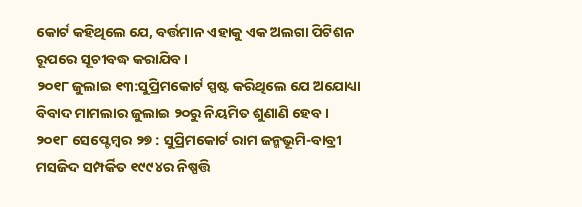କୋର୍ଟ କହିଥିଲେ ଯେ, ବର୍ତ୍ତମାନ ଏହାକୁ ଏକ ଅଲଗା ପିଟିଶନ ରୂପରେ ସୂଚୀବଦ୍ଧ କରାଯିବ ।
୨୦୧୮ ଜୁଲାଇ ୧୩:ସୁପ୍ରିମକୋର୍ଟ ସ୍ପଷ୍ଟ କରିଥିଲେ ଯେ ଅଯୋଧ୍ୟା ବିବାଦ ମାମଲାର ଜୁଲାଇ ୨୦ରୁ ନିୟମିତ ଶୁଣାଣି ହେବ ।
୨୦୧୮ ସେପ୍ଟେମ୍ୱର ୨୭ : ସୁପ୍ରିମକୋର୍ଟ ରାମ ଜନ୍ମଭୂମି-ବାବ୍ରୀ ମସଜିଦ ସମ୍ପର୍କିତ ୧୯୯୪ର ନିଷ୍ପତ୍ତି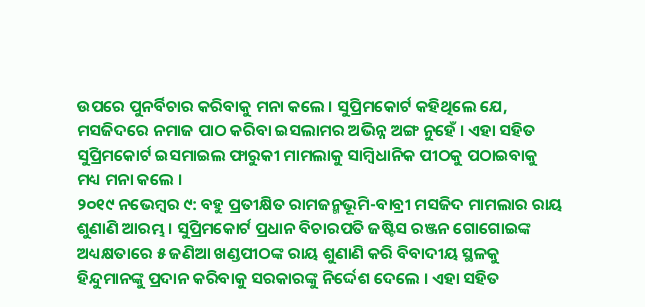ଉପରେ ପୁନର୍ବିଚାର କରିବାକୁ ମନା କଲେ । ସୁପ୍ରିମକୋର୍ଟ କହିଥିଲେ ଯେ, ମସଜିଦରେ ନମାଜ ପାଠ କରିବା ଇସଲାମର ଅଭିନ୍ନ ଅଙ୍ଗ ନୁହେଁ । ଏହା ସହିତ ସୁପ୍ରିମକୋର୍ଟ ଇସମାଇଲ ଫାରୁକୀ ମାମଲାକୁ ସାମ୍ୱିଧାନିକ ପୀଠକୁ ପଠାଇବାକୁ ମଧ୍ୟ ମନା କଲେ ।
୨୦୧୯ ନଭେମ୍ୱର ୯: ବହୁ ପ୍ରତୀକ୍ଷିତ ରାମଜନ୍ମଭୂମି-ବାବ୍ରୀ ମସଜିଦ ମାମଲାର ରାୟ ଶୁଣାଣି ଆରମ୍ଭ । ସୁପ୍ରିମକୋର୍ଟ ପ୍ରଧାନ ବିଚାରପତି ଜଷ୍ଟିସ ରଞ୍ଜନ ଗୋଗୋଇଙ୍କ ଅଧ୍ୟକ୍ଷତାରେ ୫ ଜଣିଆ ଖଣ୍ଡପୀଠଙ୍କ ରାୟ ଶୁଣାଣି କରି ବିବାଦୀୟ ସ୍ଥଳକୁ ହିନ୍ଦୁମାନଙ୍କୁ ପ୍ରଦାନ କରିବାକୁ ସରକାରଙ୍କୁ ନିର୍ଦ୍ଦେଶ ଦେଲେ । ଏହା ସହିତ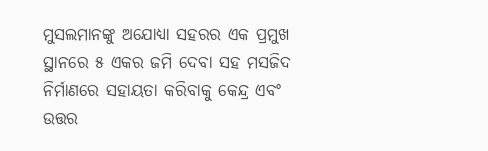ମୁସଲମାନଙ୍କୁ ଅଯୋଧ୍ୟା ସହରର ଏକ ପ୍ରମୁଖ ସ୍ଥାନରେ ୫ ଏକର ଜମି ଦେବା ସହ ମସଜିଦ ନିର୍ମାଣରେ ସହାୟତା କରିବାକୁ କେନ୍ଦ୍ର ଏବଂ ଉତ୍ତର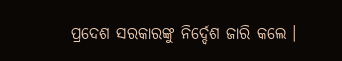ପ୍ରଦେଶ ସରକାରଙ୍କୁ ନିର୍ଦ୍ଦେଶ ଜାରି କଲେ ।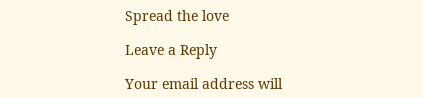Spread the love

Leave a Reply

Your email address will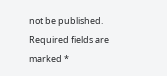not be published. Required fields are marked *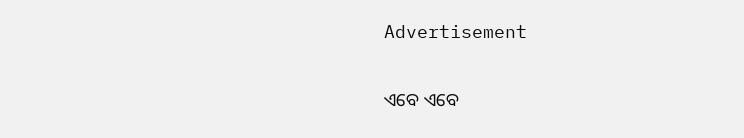Advertisement

ଏବେ ଏବେ